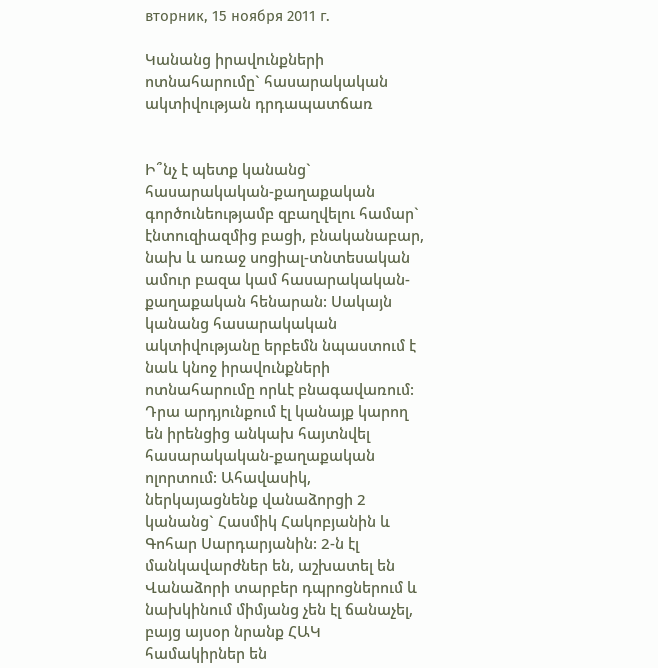вторник, 15 ноября 2011 г.

Կանանց իրավունքների ոտնահարումը` հասարակական ակտիվության դրդապատճառ


Ի՞նչ է պետք կանանց` հասարակական-քաղաքական գործունեությամբ զբաղվելու համար` էնտուզիազմից բացի, բնականաբար, նախ և առաջ սոցիալ-տնտեսական ամուր բազա կամ հասարակական-քաղաքական հենարան: Սակայն կանանց հասարակական ակտիվությանը երբեմն նպաստում է նաև կնոջ իրավունքների ոտնահարումը որևէ բնագավառում: Դրա արդյունքում էլ կանայք կարող են իրենցից անկախ հայտնվել հասարակական-քաղաքական ոլորտում: Ահավասիկ, ներկայացնենք վանաձորցի 2 կանանց` Հասմիկ Հակոբյանին և Գոհար Սարդարյանին: 2-ն էլ մանկավարժներ են, աշխատել են Վանաձորի տարբեր դպրոցներում և նախկինում միմյանց չեն էլ ճանաչել, բայց այսօր նրանք ՀԱԿ համակիրներ են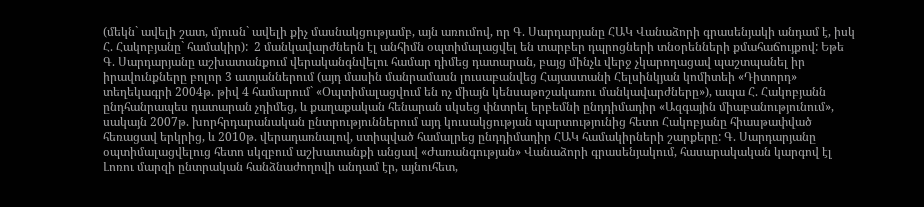(մեկն` ավելի շատ, մյուսն` ավելի քիչ մասնակցությամբ, այն առումով, որ Գ. Սարդարյանը ՀԱԿ Վանաձորի գրասենյակի անդամ է, իսկ Հ. Հակոբյանը` համակիր):  2 մանկավարժներն էլ անհիմն օպտիմալացվել են տարբեր դպրոցների տնօրենների քմահաճույքով: Եթե Գ. Սարդարյանը աշխատանքում վերականգնվելու համար դիմեց դատարան, բայց մինչև վերջ չկարողացավ պաշտպանել իր իրավունքները բոլոր 3 ատյաններում (այդ մասին մանրամասն լուսաբանվեց Հայաստանի Հելսինկյան կոմիտեի «Դիտորդ» տեղեկագրի 2004թ. թիվ 4 համարում` «Օպտիմալացվում են ոչ միայն կենսաթոշակառու մանկավարժները»), ապա Հ. Հակոբյանն ընդհանրապես դատարան չդիմեց, և քաղաքական հենարան սկսեց փնտրել երբեմնի ընդդիմադիր «Ազգային միաբանությունում», սակայն 2007թ. խորհրդարանական ընտրություններում այդ կուսակցության պարտությունից հետո Հակոբյանը հիասթափված հեռացավ երկրից, և 2010թ. վերադառնալով, ստիպված համալրեց ընդդիմադիր ՀԱԿ համակիրների շարքերը: Գ. Սարդարյանը օպտիմալացվելուց հետո սկզբում աշխատանքի անցավ «Ժառանգության» Վանաձորի գրասենյակում, հասարակական կարգով էլ Լոռու մարզի ընտրական հանձնաժողովի անդամ էր, այնուհետ,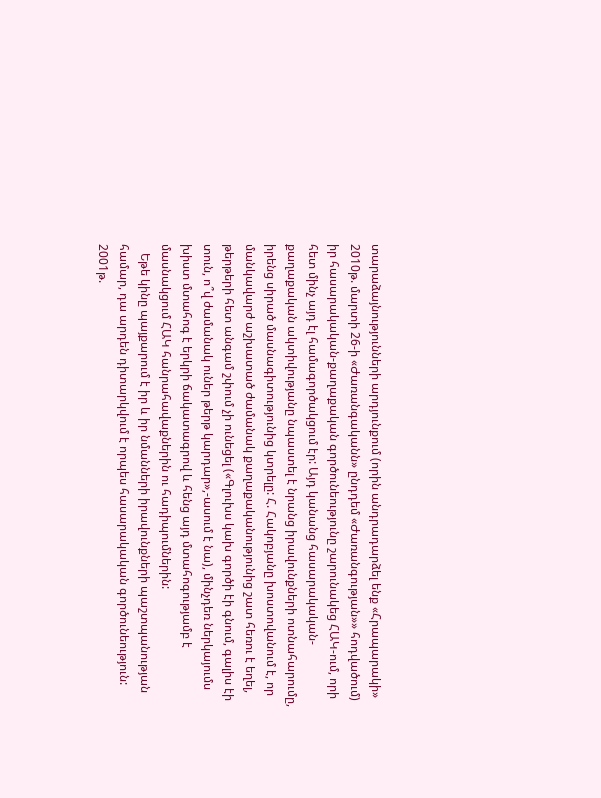տարաձայնությունների արդյունքում (որին անդրադարձել ենք «Հրապարակի» 2010թ. մարտի 26-ի «Ժառանգականն» ընդդեմ «Ժառանգության»» հոդվածում) իր հասարակական-քաղաքական գործունեությունը շարունակեց ՀԱԿ-ում, որի հետ մինչ այդ էլ համագործակցում էր: Այդ կանանց հասարակական-քաղաքական ակտիվությանը նպաստել է նրանց իրավունքների ոտնահարումը, իրենց սիրած մասնագիտությունից կտրելը: Հ. Հակոբյանը խոստովանում է, որ մանկավարժ աշխատած ժամանակ քաղաքականությունից շատ հեռու է եղել, թերթերի հետ անգամ շփում չի ունեցել («Գլուխս կախ գործի էի գնում, գալիս էի տուն, ո՞վ ժամանակ ուներ թերթ կարդար»,-ասում է նա), մինչդեռ ներկայումս խիստ մտահոգ է երկրի ճակատագրով և հենց այդ մտահոգությամբ է մասնակցում ՀԱԿ հանրահավաքներին ու հադիպումներին:
   Եթե կինը պայքարում է իր և իր նմանների իրավունքների պաշտպանության համար, դա արդեն դիտարկվում է որպես հասարակական գործունեություն: 2001թ.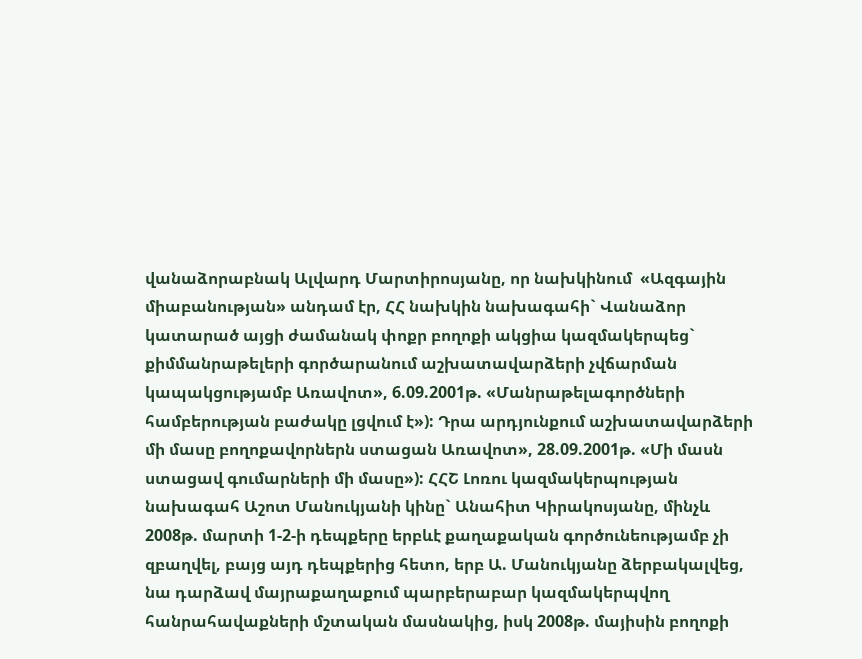վանաձորաբնակ Ալվարդ Մարտիրոսյանը, որ նախկինում  «Ազգային միաբանության» անդամ էր, ՀՀ նախկին նախագահի` Վանաձոր կատարած այցի ժամանակ փոքր բողոքի ակցիա կազմակերպեց` քիմմանրաթելերի գործարանում աշխատավարձերի չվճարման կապակցությամբ Առավոտ», 6.09.2001թ. «Մանրաթելագործների համբերության բաժակը լցվում է»): Դրա արդյունքում աշխատավարձերի մի մասը բողոքավորներն ստացան Առավոտ», 28.09.2001թ. «Մի մասն ստացավ գումարների մի մասը»): ՀՀՇ Լոռու կազմակերպության նախագահ Աշոտ Մանուկյանի կինը` Անահիտ Կիրակոսյանը, մինչև 2008թ. մարտի 1-2-ի դեպքերը երբևէ քաղաքական գործունեությամբ չի զբաղվել, բայց այդ դեպքերից հետո, երբ Ա. Մանուկյանը ձերբակալվեց, նա դարձավ մայրաքաղաքում պարբերաբար կազմակերպվող հանրահավաքների մշտական մասնակից, իսկ 2008թ. մայիսին բողոքի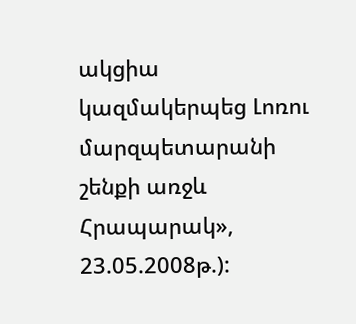ակցիա կազմակերպեց Լոռու մարզպետարանի շենքի առջև Հրապարակ», 23.05.2008թ.):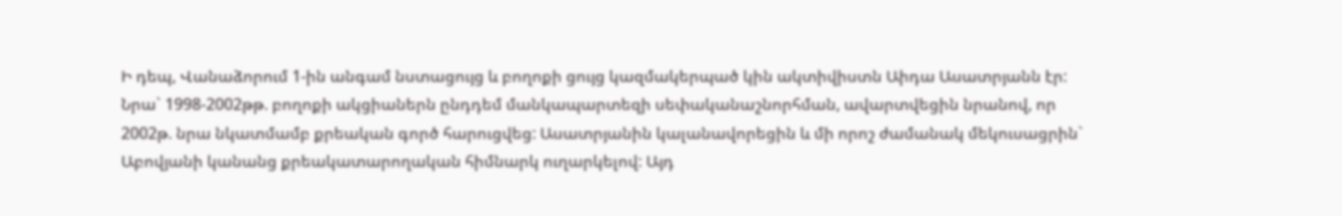Ի դեպ, Վանաձորում 1-ին անգամ նստացույց և բողոքի ցույց կազմակերպած կին ակտիվիստն Աիդա Ասատրյանն էր: Նրա` 1998-2002թթ. բողոքի ակցիաներն ընդդեմ մանկապարտեզի սեփականաշնորհման, ավարտվեցին նրանով, որ 2002թ. նրա նկատմամբ քրեական գործ հարուցվեց: Ասատրյանին կալանավորեցին և մի որոշ ժամանակ մեկուսացրին` Աբովյանի կանանց քրեակատարողական հիմնարկ ուղարկելով: Այդ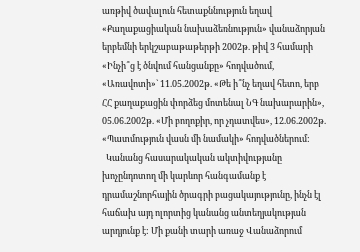առթիվ ծավալուն հետաքննություն եղավ «Քաղաքացիական նախաձեռնություն» վանաձորյան երբեմնի երկշաբաթաթերթի 2002թ. թիվ 3 համարի «Ինչի՞ց է ծնվում հանցանքը» հոդվածում, «Առավոտի»` 11.05.2002թ. «Թե ի՞նչ եղավ հետո, երբ ՀՀ քաղաքացին փորձեց մոտենալ ՆԳ նախարարին», 05.06.2002թ. «Մի բողոքիր, որ չդատվես», 12.06.2002թ. «Պատմություն վասն մի նամակի» հոդվածներում:
  Կանանց հասարակական ակտիվությանը խոչընդոտող մի կարևոր հանգամանք է դրամաշնորհային ծրագրի բացակայությունը, ինչն էլ հաճախ այդ ոլորտից կանանց անտեղյակության արդյունք է: Մի քանի տարի առաջ Վանաձորում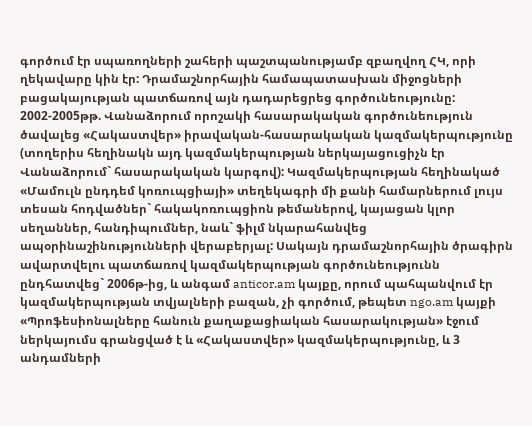գործում էր սպառողների շահերի պաշտպանությամբ զբաղվող ՀԿ, որի ղեկավարը կին էր: Դրամաշնորհային համապատասխան միջոցների բացակայության պատճառով այն դադարեցրեց գործունեությունը: 2002-2005թթ. Վանաձորում որոշակի հասարակական գործունեություն ծավալեց «Հակաստվեր» իրավական-հասարակական կազմակերպությունը (տողերիս հեղինակն այդ կազմակերպության ներկայացուցիչն էր Վանաձորում` հասարակական կարգով): Կազմակերպության հեղինակած «Մամուլն ընդդեմ կոռուպցիայի» տեղեկագրի մի քանի համարներում լույս տեսան հոդվածներ` հակակոռուպցիոն թեմաներով, կայացան կլոր սեղաններ, հանդիպումներ, նաև` ֆիլմ նկարահանվեց ապօրինաշինությունների վերաբերյալ: Սակայն դրամաշնորհային ծրագիրն ավարտվելու պատճառով կազմակերպության գործունեությունն ընդհատվեց` 2006թ-ից, և անգամ anticor.am կայքը, որում պահպանվում էր կազմակերպության տվյալների բազան, չի գործում, թեպետ ngo.am կայքի «Պրոֆեսիոնալները հանուն քաղաքացիական հասարակության» էջում ներկայումս գրանցված է և «Հակաստվեր» կազմակերպությունը, և 3 անդամների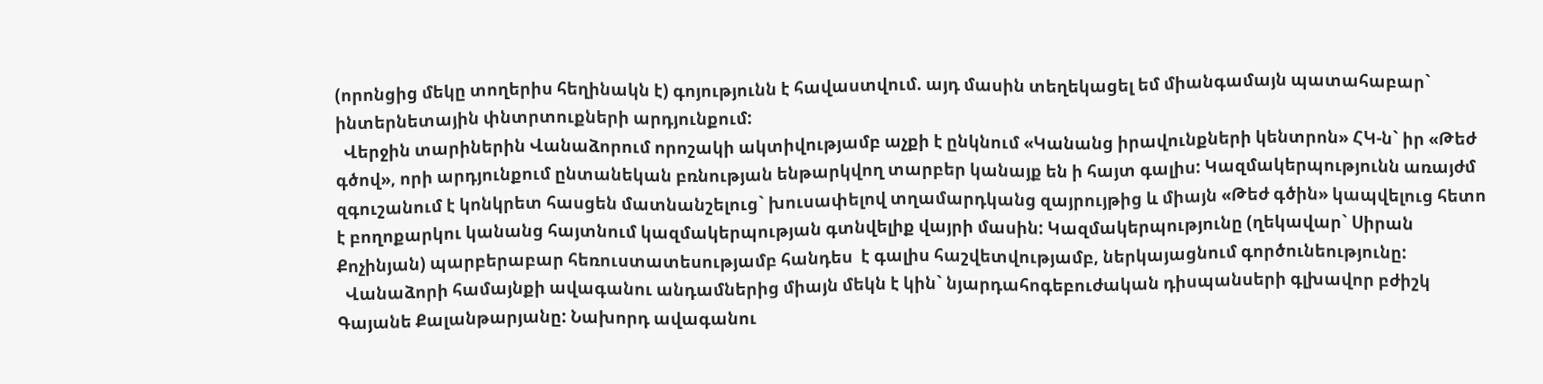(որոնցից մեկը տողերիս հեղինակն է) գոյությունն է հավաստվում. այդ մասին տեղեկացել եմ միանգամայն պատահաբար` ինտերնետային փնտրտուքների արդյունքում:
  Վերջին տարիներին Վանաձորում որոշակի ակտիվությամբ աչքի է ընկնում «Կանանց իրավունքների կենտրոն» ՀԿ-ն` իր «Թեժ գծով», որի արդյունքում ընտանեկան բռնության ենթարկվող տարբեր կանայք են ի հայտ գալիս: Կազմակերպությունն առայժմ զգուշանում է կոնկրետ հասցեն մատնանշելուց` խուսափելով տղամարդկանց զայրույթից և միայն «Թեժ գծին» կապվելուց հետո է բողոքարկու կանանց հայտնում կազմակերպության գտնվելիք վայրի մասին: Կազմակերպությունը (ղեկավար` Սիրան Քոչինյան) պարբերաբար հեռուստատեսությամբ հանդես  է գալիս հաշվետվությամբ, ներկայացնում գործունեությունը:
  Վանաձորի համայնքի ավագանու անդամներից միայն մեկն է կին` նյարդահոգեբուժական դիսպանսերի գլխավոր բժիշկ Գայանե Քալանթարյանը: Նախորդ ավագանու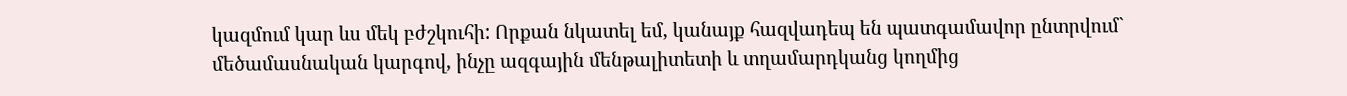կազմում կար ևս մեկ բժշկուհի: Որքան նկատել եմ, կանայք հազվադեպ են պատգամավոր ընտրվում` մեծամասնական կարգով, ինչը ազգային մենթալիտետի և տղամարդկանց կողմից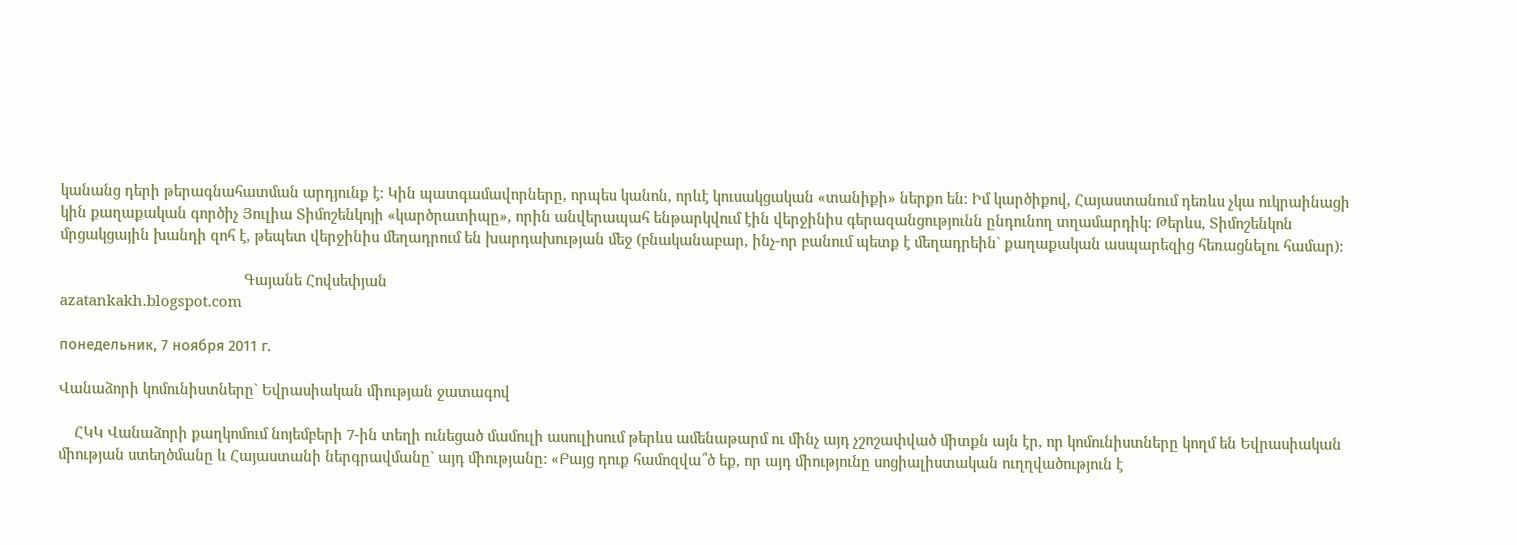կանանց դերի թերագնահատման արդյունք է: Կին պատգամավորները, որպես կանոն, որևէ կուսակցական «տանիքի» ներքո են: Իմ կարծիքով, Հայաստանում դեռևս չկա ուկրաինացի կին քաղաքական գործիչ Յուլիա Տիմոշենկոյի «կարծրատիպը», որին անվերապահ ենթարկվում էին վերջինիս գերազանցությունն ընդունող տղամարդիկ: Թերևս, Տիմոշենկոն մրցակցային խանդի զոհ է, թեպետ վերջինիս մեղադրում են խարդախության մեջ (բնականաբար, ինչ-որ բանում պետք է մեղադրեին` քաղաքական ասպարեզից հեռացնելու համար):

                                              Գայանե Հովսեփյան
azatankakh.blogspot.com

понедельник, 7 ноября 2011 г.

Վանաձորի կոմունիստները` Եվրասիական միության ջատագով

    ՀԿԿ Վանաձորի քաղկոմում նոյեմբերի 7-ին տեղի ունեցած մամուլի ասուլիսում թերևս ամենաթարմ ու մինչ այդ չշոշափված միտքն այն էր, որ կոմունիստները կողմ են Եվրասիական միության ստեղծմանը և Հայաստանի ներգրավմանը` այդ միությանը: «Բայց դուք համոզվա՞ծ եք, որ այդ միությունը սոցիալիստական ուղղվածություն է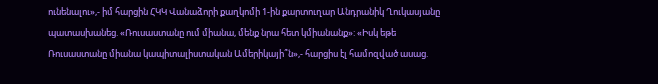ունենալու»,- իմ հարցին ՀԿԿ Վանաձորի քաղկոմի 1-ին քարտուղար Անդրանիկ Ղուկասյանը պատասխանեց. «Ռուսաստանը ում միանա, մենք նրա հետ կմիանանք»: «Իսկ եթե Ռուսաստանը միանա կապիտալիստական Ամերիկայի՞ն»,- հարցիս էլ համոզված ասաց.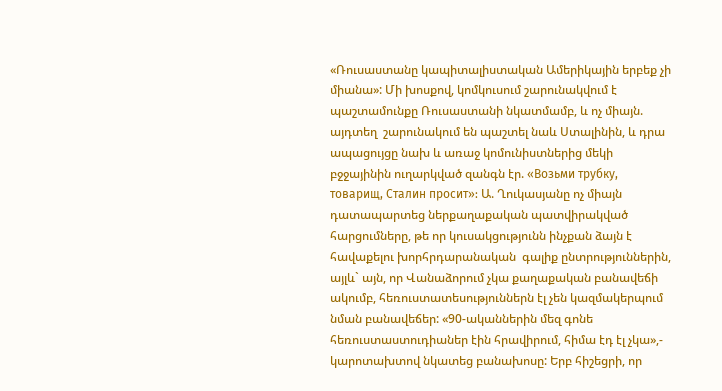«Ռուսաստանը կապիտալիստական Ամերիկային երբեք չի միանա»: Մի խոսքով, կոմկուսում շարունակվում է պաշտամունքը Ռուսաստանի նկատմամբ, և ոչ միայն. այդտեղ  շարունակում են պաշտել նաև Ստալինին, և դրա ապացույցը նախ և առաջ կոմունիստներից մեկի բջջայինին ուղարկված զանգն էր. «Возьми трубку, товарищ, Сталин просит»: Ա. Ղուկասյանը ոչ միայն դատապարտեց ներքաղաքական պատվիրակված հարցումները, թե որ կուսակցությունն ինչքան ձայն է հավաքելու խորհրդարանական  գալիք ընտրություններին, այլև` այն, որ Վանաձորում չկա քաղաքական բանավեճի ակումբ, հեռուստատեսություններն էլ չեն կազմակերպում նման բանավեճեր: «90-ականներին մեզ գոնե հեռուստաստուդիաներ էին հրավիրում, հիմա էդ էլ չկա»,- կարոտախտով նկատեց բանախոսը: Երբ հիշեցրի, որ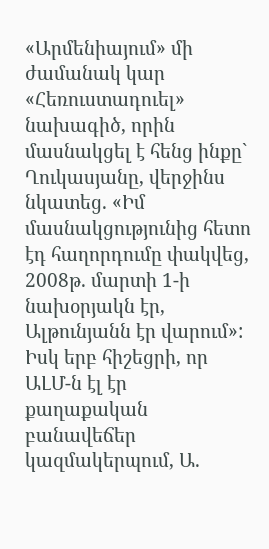«Արմենիայում» մի ժամանակ կար «Հեռուստադուել» նախագիծ, որին մասնակցել է հենց ինքը` Ղուկասյանը, վերջինս նկատեց. «Իմ մասնակցությունից հետո էդ հաղորդումը փակվեց, 2008թ. մարտի 1-ի նախօրյակն էր, Ալթունյանն էր վարում»: Իսկ երբ հիշեցրի, որ ԱԼՄ-ն էլ էր քաղաքական բանավեճեր կազմակերպում, Ա.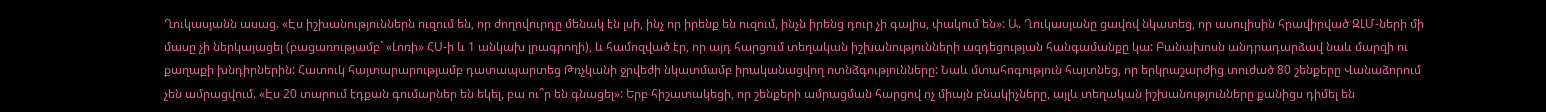Ղուկասյանն ասաց. «Էս իշխանություններն ուզում են, որ ժողովուրդը մենակ էն լսի, ինչ որ իրենք են ուզում, ինչն իրենց դուր չի գալիս, փակում են»: Ա. Ղուկասյանը ցավով նկատեց, որ ասուլիսին հրավիրված ԶԼՄ-ների մի մասը չի ներկայացել (բացառությամբ` «Լոռի» ՀՍ-ի և 1 անկախ լրագրողի), և համոզված էր, որ այդ հարցում տեղական իշխանությունների ազդեցության հանգամանքը կա: Բանախոսն անդրադարձավ նաև մարզի ու քաղաքի խնդիրներին: Հատուկ հայտարարությամբ դատապարտեց Թռչկանի ջրվեժի նկատմամբ իրականացվող ոտնձգությունները: Նաև մտահոգություն հայտնեց, որ երկրաշարժից տուժած 80 շենքերը Վանաձորում չեն ամրացվում. «Էս 20 տարում էդքան գումարներ են եկել, բա ու՞ր են գնացել»: Երբ հիշատակեցի, որ շենքերի ամրացման հարցով ոչ միայն բնակիչները, այլև տեղական իշխանությունները քանիցս դիմել են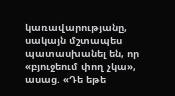կառավարությանը, սակայն մշտապես պատասխանել են, որ «բյուջեում փող չկա», ասաց. «Դե եթե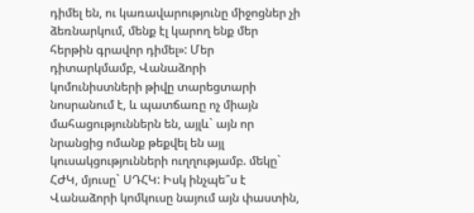դիմել են, ու կառավարությունը միջոցներ չի ձեռնարկում, մենք էլ կարող ենք մեր հերթին գրավոր դիմել»: Մեր դիտարկմամբ, Վանաձորի կոմունիստների թիվը տարեցտարի նոսրանում է, և պատճառը ոչ միայն մահացություններն են, այլև` այն որ նրանցից ոմանք թեքվել են այլ կուսակցությունների ուղղությամբ. մեկը` ՀԺԿ, մյուսը` ՍԴՀԿ: Իսկ ինչպե՞ս է Վանաձորի կոմկուսը նայում այն փաստին,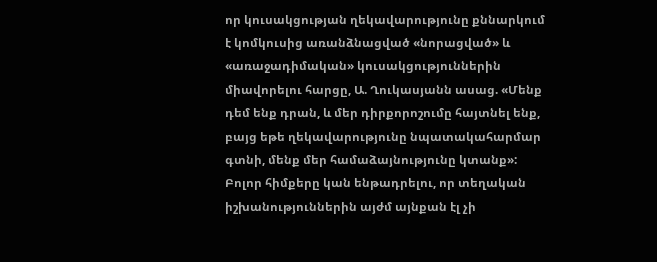որ կուսակցության ղեկավարությունը քննարկում է կոմկուսից առանձնացված «նորացված» և «առաջադիմական» կուսակցություններին միավորելու հարցը, Ա. Ղուկասյանն ասաց. «Մենք դեմ ենք դրան, և մեր դիրքորոշումը հայտնել ենք, բայց եթե ղեկավարությունը նպատակահարմար գտնի, մենք մեր համաձայնությունը կտանք»: Բոլոր հիմքերը կան ենթադրելու, որ տեղական իշխանություններին այժմ այնքան էլ չի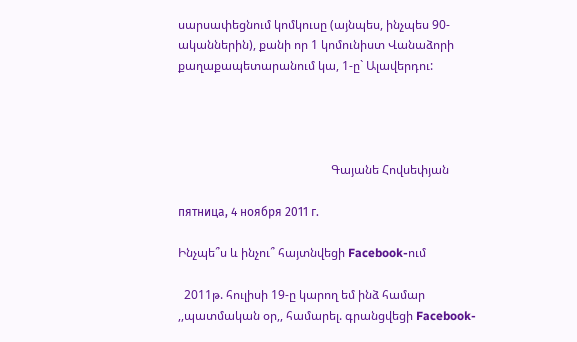սարսափեցնում կոմկուսը (այնպես, ինչպես 90-ականներին), քանի որ 1 կոմունիստ Վանաձորի քաղաքապետարանում կա, 1-ը` Ալավերդու:




                                                   Գայանե Հովսեփյան

пятница, 4 ноября 2011 г.

Ինչպե՞ս և ինչու՞ հայտնվեցի Facebook-ում

  2011թ. հուլիսի 19-ը կարող եմ ինձ համար ,,պատմական օր,, համարել. գրանցվեցի Facebook-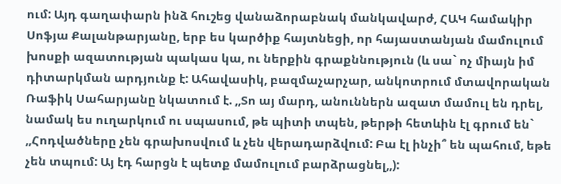ում: Այդ գաղափարն ինձ հուշեց վանաձորաբնակ մանկավարժ, ՀԱԿ համակիր Սոֆյա Քալանթարյանը, երբ ես կարծիք հայտնեցի, որ հայաստանյան մամուլում խոսքի ազատության պակաս կա, ու ներքին գրաքննություն (և սա` ոչ միայն իմ դիտարկման արդյունք է: Ահավասիկ, բազմաչարչար, անկոտրում մտավորական Ռաֆիկ Սահարյանը նկատում է. ,,Տո այ մարդ, անուններն ազատ մամուլ են դրել, նամակ ես ուղարկում ու սպասում, թե պիտի տպեն, թերթի հետևին էլ գրում են` ,,Հոդվածները չեն գրախոսվում և չեն վերադարձվում: Բա էլ ինչի՞ են պահում, եթե չեն տպում: Այ էդ հարցն է պետք մամուլում բարձրացնել,,):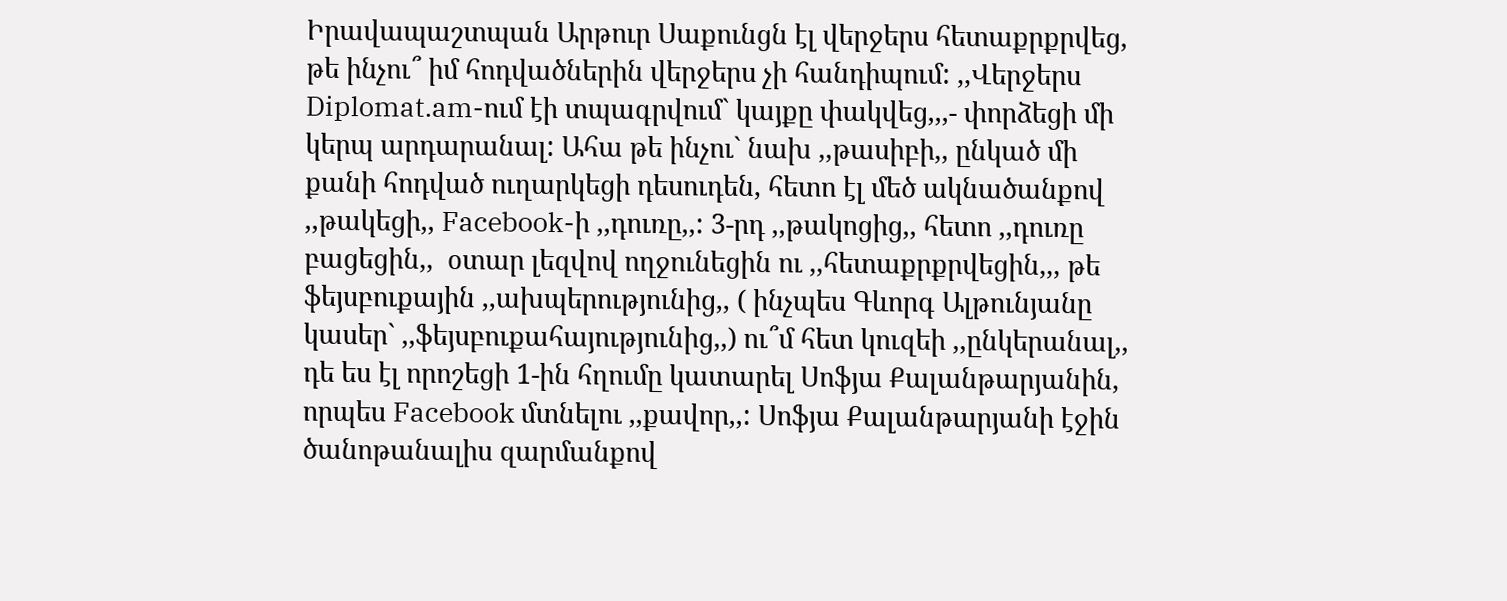Իրավապաշտպան Արթուր Սաքունցն էլ վերջերս հետաքրքրվեց, թե ինչու՞ իմ հոդվածներին վերջերս չի հանդիպում: ,,Վերջերս Diplomat.am-ում էի տպագրվում` կայքը փակվեց,,,- փորձեցի մի կերպ արդարանալ: Ահա թե ինչու` նախ ,,թասիբի,, ընկած մի քանի հոդված ուղարկեցի դեսուդեն, հետո էլ մեծ ակնածանքով ,,թակեցի,, Facebook-ի ,,դուռը,,: 3-րդ ,,թակոցից,, հետո ,,դուռը բացեցին,,  օտար լեզվով ողջունեցին ու ,,հետաքրքրվեցին,,, թե ֆեյսբուքային ,,ախպերությունից,, ( ինչպես Գևորգ Ալթունյանը կասեր` ,,ֆեյսբուքահայությունից,,) ու՞մ հետ կուզեի ,,ընկերանալ,, դե ես էլ որոշեցի 1-ին հղումը կատարել Սոֆյա Քալանթարյանին, որպես Facebook մտնելու ,,քավոր,,: Սոֆյա Քալանթարյանի էջին ծանոթանալիս զարմանքով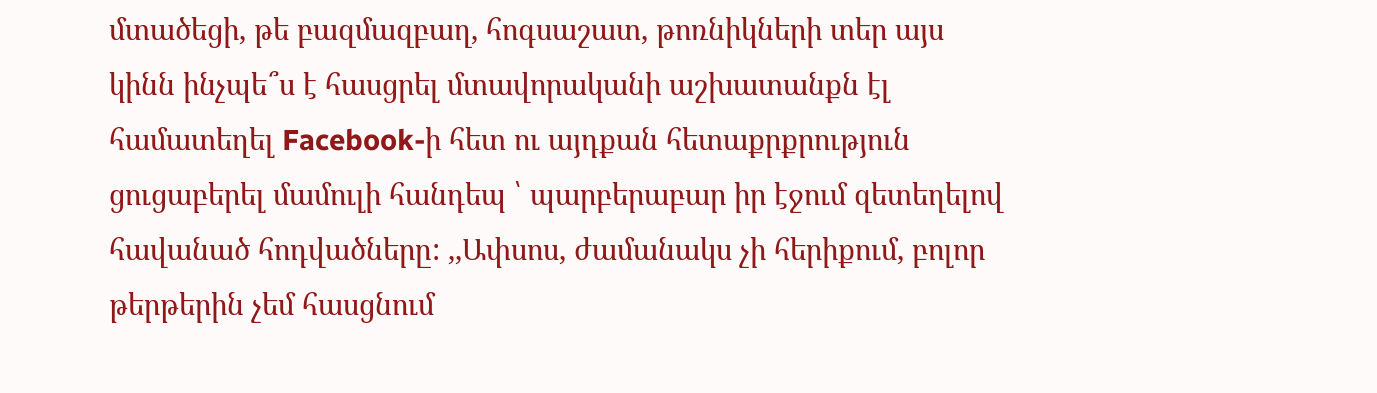մտածեցի, թե բազմազբաղ, հոգսաշատ, թոռնիկների տեր այս կինն ինչպե՞ս է հասցրել մտավորականի աշխատանքն էլ համատեղել Facebook-ի հետ ու այդքան հետաքրքրություն ցուցաբերել մամուլի հանդեպ ՝ պարբերաբար իր էջում զետեղելով հավանած հոդվածները: ,,Ափսոս, ժամանակս չի հերիքում, բոլոր թերթերին չեմ հասցնում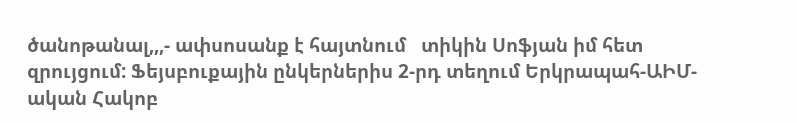ծանոթանալ,,,- ափսոսանք է հայտնում   տիկին Սոֆյան իմ հետ զրույցում: Ֆեյսբուքային ընկերներիս 2-րդ տեղում Երկրապահ-ԱԻՄ-ական Հակոբ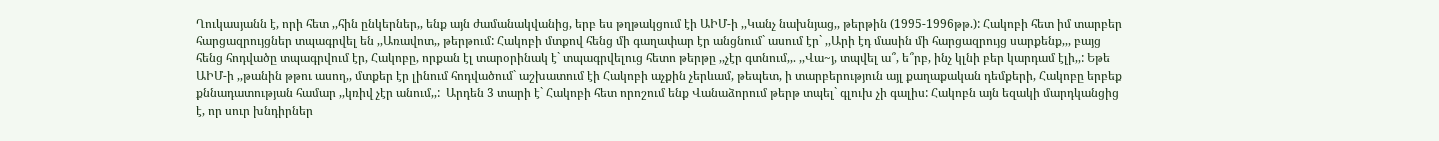Ղուկասյանն է, որի հետ ,,հին ընկերներ,, ենք այն ժամանակվանից, երբ ես թղթակցում էի ԱԻՄ-ի ,,Կանչ նախնյաց,, թերթին (1995-1996թթ.): Հակոբի հետ իմ տարբեր հարցազրույցներ տպագրվել են ,,Առավոտ,, թերթում: Հակոբի մտքով հենց մի գաղափար էր անցնում` ասում էր` ,,Արի էդ մասին մի հարցազրույց սարքենք,,, բայց հենց հոդվածը տպագրվում էր, Հակոբը, որքան էլ տարօրինակ է` տպագրվելուց հետո թերթը ,,չէր գտնում,,. ,,Վա~յ, տպվել ա՞, ե՞րբ, ինչ կլնի բեր կարդամ էլի,,: Եթե ԱԻՄ-ի ,,թանին թթու ասող,, մտքեր էր լինում հոդվածում` աշխատում էի Հակոբի աչքին չերևամ, թեպետ, ի տարբերություն այլ քաղաքական դեմքերի, Հակոբը երբեք քննադատության համար ,,կռիվ չէր անում,,:  Արդեն 3 տարի է` Հակոբի հետ որոշում ենք Վանաձորում թերթ տպել` գլուխ չի գալիս: Հակոբն այն եզակի մարդկանցից է, որ սուր խնդիրներ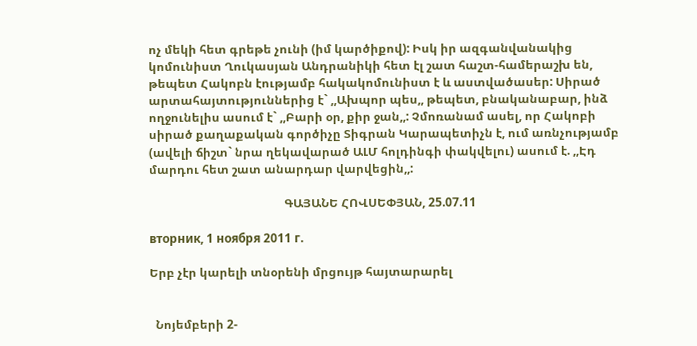ոչ մեկի հետ գրեթե չունի (իմ կարծիքով): Իսկ իր ազգանվանակից կոմունիստ Ղուկասյան Անդրանիկի հետ էլ շատ հաշտ-համերաշխ են, թեպետ Հակոբն էությամբ հակակոմունիստ է և աստվածասեր: Սիրած արտահայտություններից է` ,,Ախպոր պես,, թեպետ, բնականաբար, ինձ ողջունելիս ասում է` ,,Բարի օր, քիր ջան,,: Չմոռանամ ասել, որ Հակոբի սիրած քաղաքական գործիչը Տիգրան Կարապետիչն է, ում առնչությամբ (ավելի ճիշտ` նրա ղեկավարած ԱԼՄ հոլդինգի փակվելու) ասում է. ,,Էդ մարդու հետ շատ անարդար վարվեցին,,:

                                             ԳԱՅԱՆԵ ՀՈՎՍԵՓՅԱՆ, 25.07.11

вторник, 1 ноября 2011 г.

Երբ չէր կարելի տնօրենի մրցույթ հայտարարել


  Նոյեմբերի 2-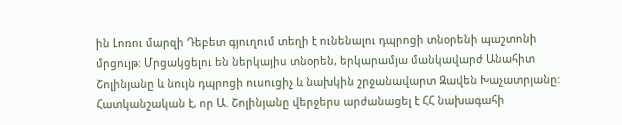ին Լոռու մարզի Դեբետ գյուղում տեղի է ունենալու դպրոցի տնօրենի պաշտոնի մրցույթ: Մրցակցելու են ներկայիս տնօրեն, երկարամյա մանկավարժ Անահիտ Շոլինյանը և նույն դպրոցի ուսուցիչ և նախկին շրջանավարտ Զավեն Խաչատրյանը: Հատկանշական է, որ Ա. Շոլինյանը վերջերս արժանացել է ՀՀ նախագահի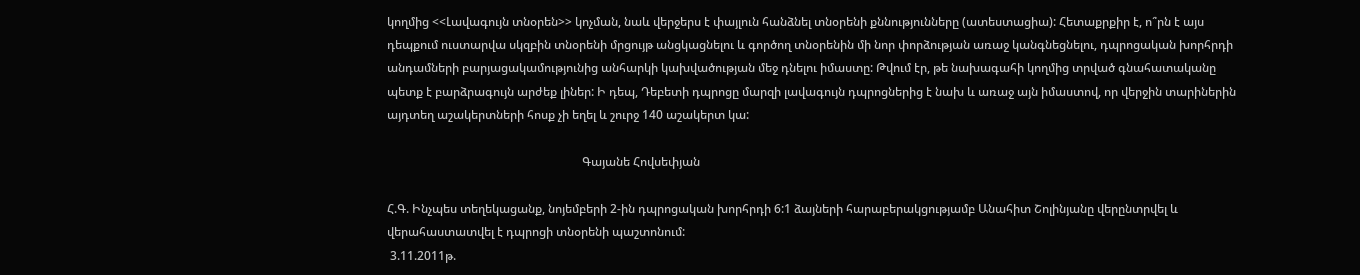կողմից <<Լավագույն տնօրեն>> կոչման, նաև վերջերս է փայլուն հանձնել տնօրենի քննությունները (ատեստացիա): Հետաքրքիր է, ո՞րն է այս դեպքում ուստարվա սկզբին տնօրենի մրցույթ անցկացնելու և գործող տնօրենին մի նոր փորձության առաջ կանգնեցնելու, դպրոցական խորհրդի անդամների բարյացակամությունից անհարկի կախվածության մեջ դնելու իմաստը: Թվում էր, թե նախագահի կողմից տրված գնահատականը պետք է բարձրագույն արժեք լիներ: Ի դեպ, Դեբետի դպրոցը մարզի լավագույն դպրոցներից է նախ և առաջ այն իմաստով, որ վերջին տարիներին այդտեղ աշակերտների հոսք չի եղել և շուրջ 140 աշակերտ կա:

                                                                 Գայանե Հովսեփյան

Հ.Գ. Ինչպես տեղեկացանք, նոյեմբերի 2-ին դպրոցական խորհրդի 6:1 ձայների հարաբերակցությամբ Անահիտ Շոլինյանը վերընտրվել և վերահաստատվել է դպրոցի տնօրենի պաշտոնում:
 3.11.2011թ.